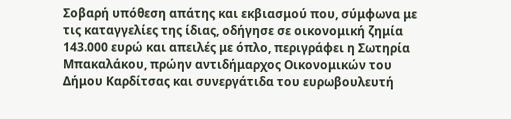Σοβαρή υπόθεση απάτης και εκβιασμού που, σύμφωνα με τις καταγγελίες της ίδιας, οδήγησε σε οικονομική ζημία 143.000 ευρώ και απειλές με όπλο, περιγράφει η Σωτηρία Μπακαλάκου, πρώην αντιδήμαρχος Οικονομικών του Δήμου Καρδίτσας και συνεργάτιδα του ευρωβουλευτή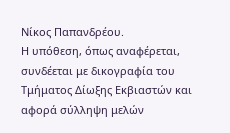Νίκος Παπανδρέου.
Η υπόθεση, όπως αναφέρεται, συνδέεται με δικογραφία του Τμήματος Δίωξης Εκβιαστών και αφορά σύλληψη μελών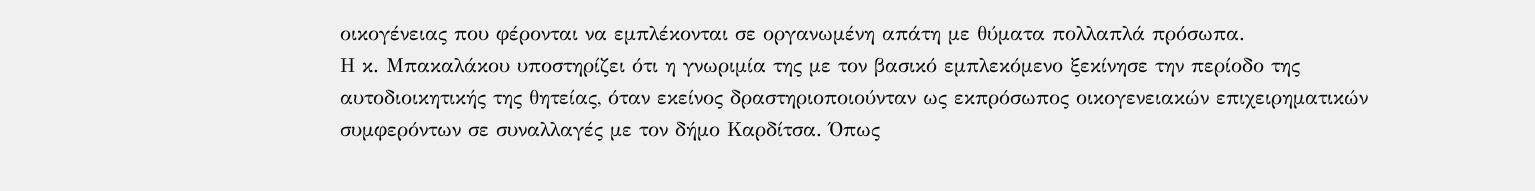οικογένειας που φέρονται να εμπλέκονται σε οργανωμένη απάτη με θύματα πολλαπλά πρόσωπα.
Η κ. Μπακαλάκου υποστηρίζει ότι η γνωριμία της με τον βασικό εμπλεκόμενο ξεκίνησε την περίοδο της αυτοδιοικητικής της θητείας, όταν εκείνος δραστηριοποιούνταν ως εκπρόσωπος οικογενειακών επιχειρηματικών συμφερόντων σε συναλλαγές με τον δήμο Καρδίτσα. Όπως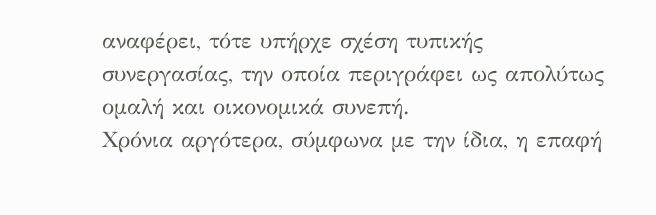αναφέρει, τότε υπήρχε σχέση τυπικής συνεργασίας, την οποία περιγράφει ως απολύτως ομαλή και οικονομικά συνεπή.
Χρόνια αργότερα, σύμφωνα με την ίδια, η επαφή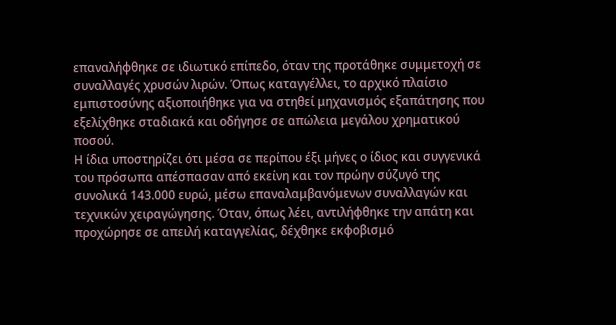επαναλήφθηκε σε ιδιωτικό επίπεδο, όταν της προτάθηκε συμμετοχή σε συναλλαγές χρυσών λιρών. Όπως καταγγέλλει, το αρχικό πλαίσιο εμπιστοσύνης αξιοποιήθηκε για να στηθεί μηχανισμός εξαπάτησης που εξελίχθηκε σταδιακά και οδήγησε σε απώλεια μεγάλου χρηματικού ποσού.
Η ίδια υποστηρίζει ότι μέσα σε περίπου έξι μήνες ο ίδιος και συγγενικά του πρόσωπα απέσπασαν από εκείνη και τον πρώην σύζυγό της συνολικά 143.000 ευρώ, μέσω επαναλαμβανόμενων συναλλαγών και τεχνικών χειραγώγησης. Όταν, όπως λέει, αντιλήφθηκε την απάτη και προχώρησε σε απειλή καταγγελίας, δέχθηκε εκφοβισμό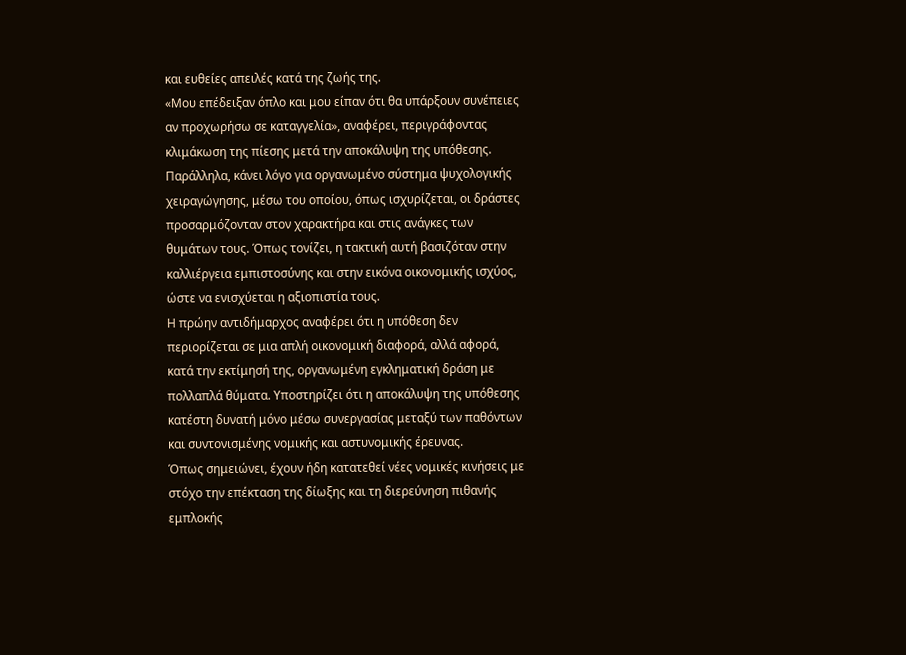και ευθείες απειλές κατά της ζωής της.
«Μου επέδειξαν όπλο και μου είπαν ότι θα υπάρξουν συνέπειες αν προχωρήσω σε καταγγελία», αναφέρει, περιγράφοντας κλιμάκωση της πίεσης μετά την αποκάλυψη της υπόθεσης.
Παράλληλα, κάνει λόγο για οργανωμένο σύστημα ψυχολογικής χειραγώγησης, μέσω του οποίου, όπως ισχυρίζεται, οι δράστες προσαρμόζονταν στον χαρακτήρα και στις ανάγκες των θυμάτων τους. Όπως τονίζει, η τακτική αυτή βασιζόταν στην καλλιέργεια εμπιστοσύνης και στην εικόνα οικονομικής ισχύος, ώστε να ενισχύεται η αξιοπιστία τους.
Η πρώην αντιδήμαρχος αναφέρει ότι η υπόθεση δεν περιορίζεται σε μια απλή οικονομική διαφορά, αλλά αφορά, κατά την εκτίμησή της, οργανωμένη εγκληματική δράση με πολλαπλά θύματα. Υποστηρίζει ότι η αποκάλυψη της υπόθεσης κατέστη δυνατή μόνο μέσω συνεργασίας μεταξύ των παθόντων και συντονισμένης νομικής και αστυνομικής έρευνας.
Όπως σημειώνει, έχουν ήδη κατατεθεί νέες νομικές κινήσεις με στόχο την επέκταση της δίωξης και τη διερεύνηση πιθανής εμπλοκής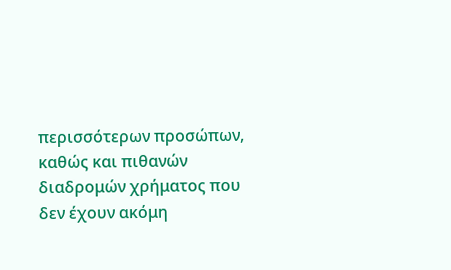περισσότερων προσώπων, καθώς και πιθανών διαδρομών χρήματος που δεν έχουν ακόμη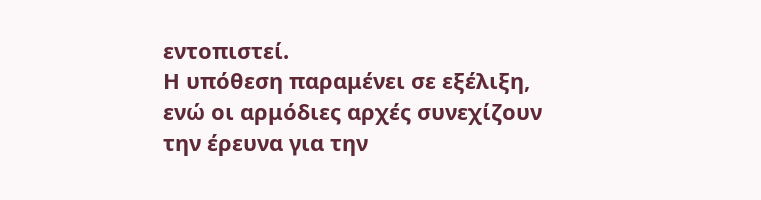εντοπιστεί.
Η υπόθεση παραμένει σε εξέλιξη, ενώ οι αρμόδιες αρχές συνεχίζουν την έρευνα για την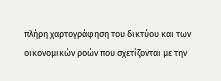πλήρη χαρτογράφηση του δικτύου και των οικονομικών ροών που σχετίζονται με την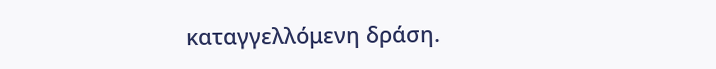καταγγελλόμενη δράση.